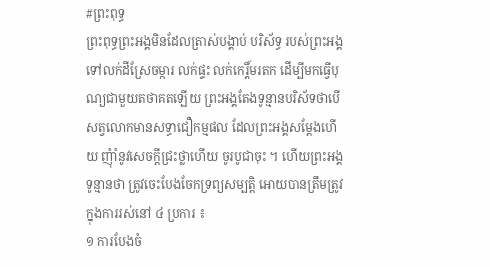#ព្រះពុទ្ធ
ព្រះពុទ្ធព្រះអង្គមិនដែលត្រាស់បង្គាប់ បរិស័ទ្ធ របស់ព្រះអង្គ ទៅលក់ដីស្រែចម្ការ លក់ផ្ទះ លក់កេរ្តិ៍មរតក ដើម្បីមកធ្វើបុណ្យជាមួយតថាគតឡើយ ព្រះអង្គតែងទូន្មានបរិស័ទថាបើសត្វលោកមានសទ្ធាជឿកម្មផល ដែលព្រះអង្គសម្តែងហើយ ញុំាំនូវសេចក្តីជ្រះថ្លាហើយ ចូរបូជាចុះ ។ ហើយព្រះអង្គទូន្មានថា ត្រូវចេះបែងចែកទ្រព្យសម្បត្តិ អោយបានត្រឹមត្រូវ ក្នុងការរស់នៅ ៤ ប្រការ ៖
១ ការបែងចំ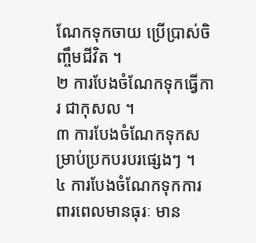ណែកទុកចាយ ប្រើប្រាស់ចិញ្ចឹមជីវិត ។
២ ការបែងចំណែកទុកធ្វើការ ជាកុសល ។
៣ ការបែងចំណែកទុកសម្រាប់ប្រកបរបរផ្សេងៗ ។
៤ ការបែងចំណែកទុកការពារពេលមានធុរៈ មាន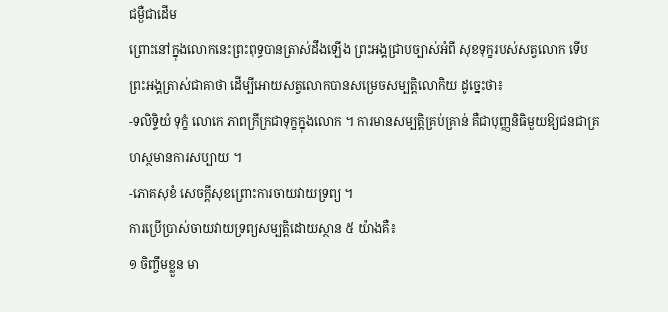ជម្ងឺជាដើម
ព្រោះនៅក្នុងលោកនេះព្រះពុទ្ធបានត្រាស់ដឹងឡើង ព្រះអង្គជ្រាបច្បាស់អំពី សុខទុក្ខរបស់សត្វលោក ទើបព្រះអង្គត្រាស់ជាគាថា ដើម្បីអោយសត្វលោកបានសម្រេចសម្បត្តិលោកិយ ដូច្នេះថា៖
-ទលិទ្ទិយំ ទុក្ខំ លោកេ ភាពក្រីក្រជាទុក្ខក្នុងលោក ។ ការមានសម្បត្តិគ្រប់គ្រាន់ គឺជាបុញ្ញនិធិមួយឱ្យជនជាគ្រហស្ថមានការសប្បាយ ។
-ភោគសុខំ សេចក្តីសុខព្រោះការចាយវាយទ្រព្យ ។
ការប្រើប្រាស់ចាយវាយទ្រព្យសម្បត្តិដោយស្ថាន ៥ យ៉ាងគឺ៖
១ ចិញ្ចឹមខ្លួន មា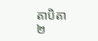តាបិតា
២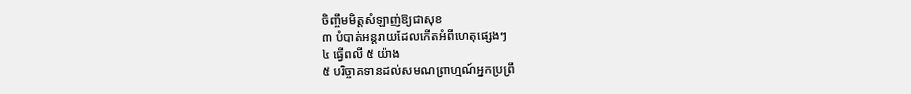ចិញ្ចឹមមិត្តសំឡាញ់ឱ្យជាសុខ
៣ បំបាត់អន្តរាយដែលកើតអំពីហេតុផ្សេងៗ
៤ ធ្វើពលី ៥ យ៉ាង
៥ បរិច្ចាគទានដល់សមណព្រាហ្មណ៍អ្នកប្រព្រឹ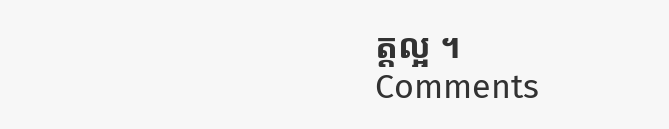ត្តល្អ ។
Comments